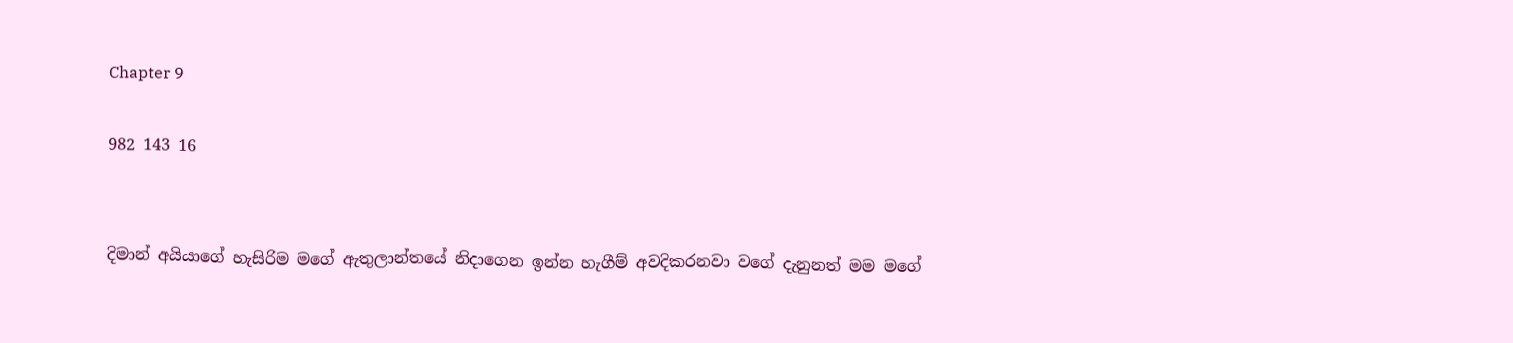Chapter 9

982 143 16


දිමාන් අයියාගේ හැසිරිම මගේ ඇතුලාන්තයේ නිදාගෙන ඉන්න හැගීම් අවදිකරනවා වගේ දැනුනත් මම මගේ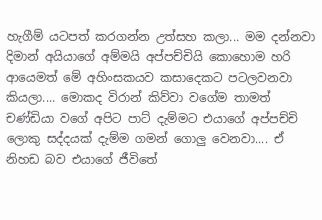හැගීම් යටපත් කරගන්න උත්සහ කලා... මම දන්නවා දිමාන් අයියාගේ අම්මයි අප්පච්චියි කොහොම හරි ආයෙමත් මේ අහිංසකයව කසාදෙකට පටලවනවා කියලා.... මොකද විරාන් කිව්වා වගේම තාමත් චණ්ඩියා වගේ අපිට පාට් දැම්මට එයාගේ අප්පච්චි ලොකු සද්දයක් දැම්ම ගමන් ගොලු වෙනවා.... ඒ නිහඩ බව එයාගේ ජීවිතේ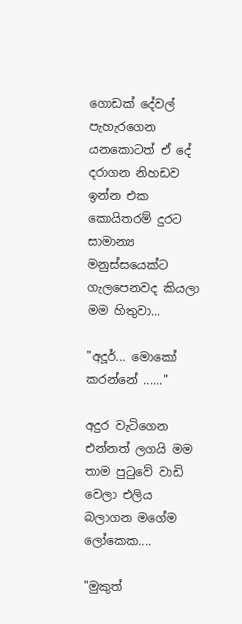ගොඩක් දේවල් පැහැරගෙන යනකොටත් ඒ දේ දරාගන නිහඩව ඉන්න එක කොයිතරම් දුරට සාමාන්‍ය මනුස්සයෙක්ට ගැලපෙනවද කියලා මම හිතුවා...

"අදූර්... මොකෝ කරන්නේ ......"

අදුර වැටිගෙන එන්නත් ලගයි මම තාම පුටුවේ වාඩි වෙලා එලිය බලාගන මගේම ලෝකෙක....

"මුකුත්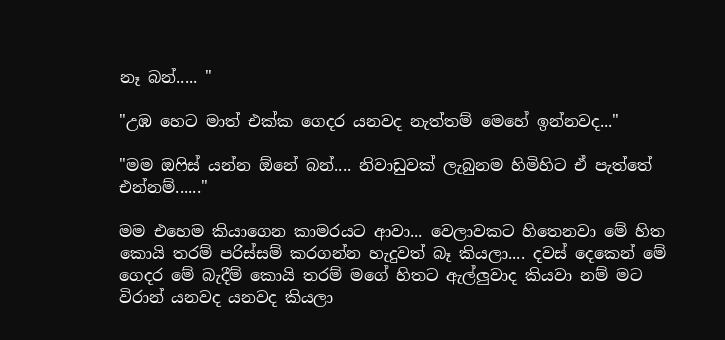නෑ බන්..... "

"උඹ හෙට මාත් එක්ක ගෙදර යනවද නැත්තම් මෙහේ ඉන්නවද..."

"මම ඔෆිස් යන්න ඕනේ බන්.... නිවාඩුවක් ලැබුනම හිමිහිට ඒ පැත්තේ එන්නම්......"

මම එහෙම කියාගෙන කාමරයට ආවා... වෙලාවකට හිතෙනවා මේ හිත කොයි තරම් පරිස්සම් කරගන්න හැදුවත් බෑ කියලා.... දවස් දෙකෙන් මේ ගෙදර මේ බැදීම් කොයි තරම් මගේ හිතට ඇල්ලුවාද කියවා නම් මට විරාන් යනවද යනවද කියලා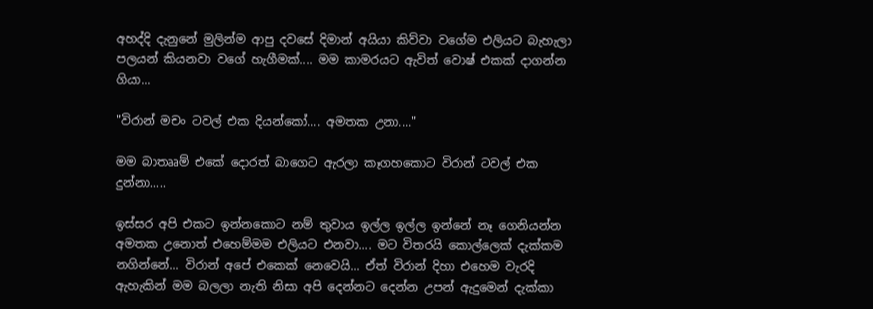අහද්දි දැනුනේ මුලින්ම ආපු දවසේ දිමාන් අයියා කිව්වා වගේම එලියට බැහැලා පලයන් කියනවා වගේ හැගීමක්.... මම කාමරයට ඇවිත් වොෂ් එකක් දාගන්න ගියා...

"විරාන් මචං ටවල් එක දියන්කෝ.... අමතක උනා...."

මම බාතෲම් එකේ දොරත් බාගෙට ඇරලා කෑගහකොට විරාන් ටවල් එක දුන්නා.....

ඉස්සර අපි එකට ඉන්නකොට නම් තුවාය ඉල්ල ඉල්ල ඉන්නේ නෑ ගෙනියන්න අමතක උනොත් එහෙම්මම එලියට එනවා.... මට විතරයි කොල්ලෙක් දැක්කම නගින්නේ... විරාන් අපේ එකෙක් නෙවෙයි... ඒත් විරාන් දිහා එහෙම වැරදි ඇහැකින් මම බලලා නැති නිසා අපි දෙන්නට දෙන්න උපන් ඇදුමෙන් දැක්කා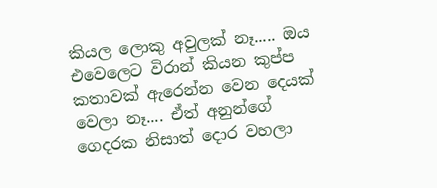කියල ලොකු අවුලක් නෑ..... ඔය එවෙලෙට විරාන් කියන කුප්ප කතාවක් ඇරෙන්න වෙන දෙයක් වෙලා නෑ.... ඒත් අනුන්ගේ ගෙදරක නිසාත් දොර වහලා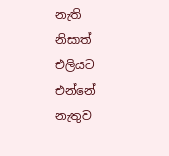නැති නිසාත් එලියට එන්නේ නැතුව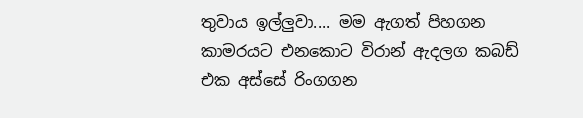තුවාය ඉල්ලුවා.... මම ඇගත් පිහගන කාමරයට එනකොට විරාන් ඇදලග කබඩ් එක අස්සේ රිංගගන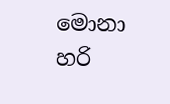මොනා හරි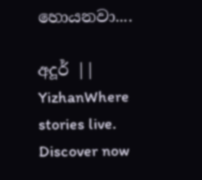හොයනවා....

අදූර් || YizhanWhere stories live. Discover now